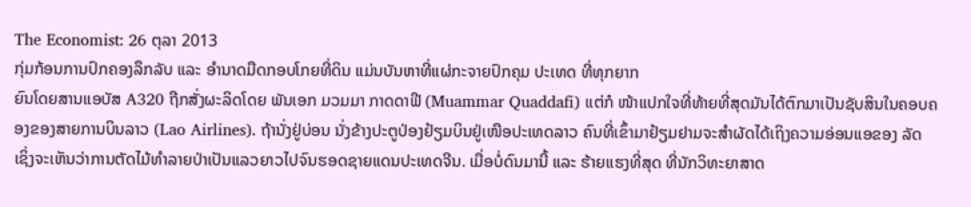The Economist: 26 ຕຸລາ 2013
ກຸ່ມກ້ອນການປົກຄອງລຶກລັບ ແລະ ອຳນາດມືດກອບໂກຍທີ່ດິນ ແມ່ນບັນຫາທີ່ແຜ່ກະຈາຍປົກຄຸມ ປະເທດ ທີ່ທຸກຍາກ
ຍົນໂດຍສານແອບັສ A320 ຖືກສັ່ງຜະລິດໂດຍ ພັນເອກ ມວມມາ ກາດດາຟີ (Muammar Quaddafi) ແຕ່ກໍ ໜ້າແປກໃຈທີ່ທ້າຍທີ່ສຸດມັນໄດ້ຕົກມາເປັນຊັບສິນໃນຄອບຄອງຂອງສາຍການບິນລາວ (Lao Airlines). ຖ້ານັ່ງຢູ່ບ່ອນ ນັ່ງຂ້າງປະຕູປ່ອງຢ້ຽມບິນຢູ່ເໜືອປະເທດລາວ ຄົນທີ່ເຂົ້າມາຢ້ຽມຢາມຈະສຳຜັດໄດ້ເຖິງຄວາມອ່ອນແອຂອງ ລັດ ເຊິ່ງຈະເຫັນວ່າການຕັດໄມ້ທຳລາຍປ່າເປັນແລວຍາວໄປຈົນຮອດຊາຍແດນປະເທດຈີນ. ເມື່ອບໍ່ດົນມານີ້ ແລະ ຮ້າຍແຮງທີ່ສຸດ ທີ່ນັກວິທະຍາສາດ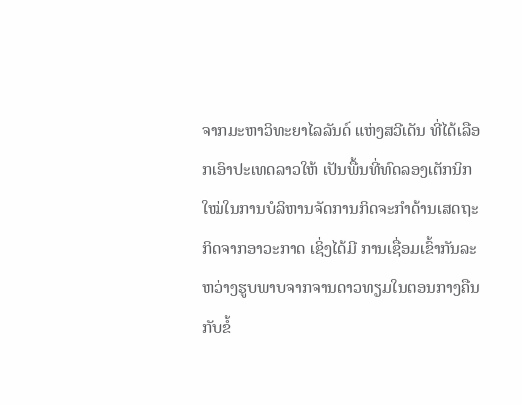ຈາກມະຫາວິທະຍາໄລລັນດ໌ ແຫ່ງສວີເດັນ ທີ່ໄດ້ເລືອກເອົາປະເທດລາວໃຫ້ ເປັນພື້ນທີ່ທົດລອງເຕັກນິກໃໝ່ໃນການບໍລິຫານຈັດການກິດຈະກຳດ້ານເສດຖະກິດຈາກອາວະກາດ ເຊິ່ງໄດ້ມີ ການເຊື່ອມເຂົ້າກັນລະຫວ່າງຮູບພາບຈາກຈານດາວທຽມໃນຕອນກາງຄືນ ກັບຂໍ້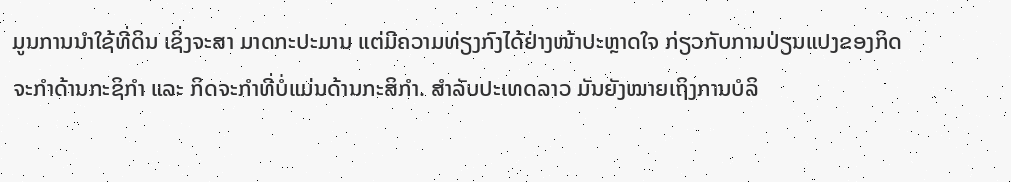ມູນການນຳໃຊ້ທີ່ດິນ ເຊິ່ງຈະສາ ມາດກະປະມານ ແຕ່ມີຄວາມທ່ຽງກົງໄດ້ຢ່າງໜ້າປະຫຼາດໃຈ ກ່ຽວກັບການປ່ຽນແປງຂອງກິດຈະກຳດ້ານກະຊິກຳ ແລະ ກິດຈະກຳທີ່ບໍ່ແມ່ນດ້ານກະສິກຳ. ສຳລັບປະເທດລາວ ມັນຍັງໝາຍເຖິງການບໍລິ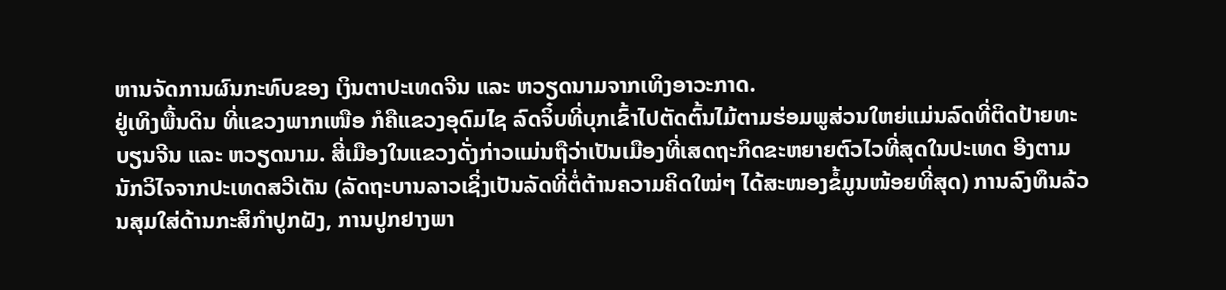ຫານຈັດການຜົນກະທົບຂອງ ເງິນຕາປະເທດຈີນ ແລະ ຫວຽດນາມຈາກເທິງອາວະກາດ.
ຢູ່ເທິງພື້ນດິນ ທີ່ແຂວງພາກເໜືອ ກໍຄືແຂວງອຸດົມໄຊ ລົດຈິ໋ບທີ່ບຸກເຂົ້າໄປຕັດຕົ້ນໄມ້ຕາມຮ່ອມພູສ່ວນໃຫຍ່ແມ່ນລົດທີ່ຕິດປ້າຍທະບຽນຈີນ ແລະ ຫວຽດນາມ. ສີ່ເມືອງໃນແຂວງດັ່ງກ່າວແມ່ນຖືວ່າເປັນເມືອງທີ່ເສດຖະກິດຂະຫຍາຍຕົວໄວທີ່ສຸດໃນປະເທດ ອີງຕາມນັກວິໄຈຈາກປະເທດສວີເດັນ (ລັດຖະບານລາວເຊິ່ງເປັນລັດທີ່ຕໍ່ຕ້ານຄວາມຄິດໃໝ່ໆ ໄດ້ສະໜອງຂໍ້ມູນໜ້ອຍທີ່ສຸດ) ການລົງທຶນລ້ວນສຸມໃສ່ດ້ານກະສິກຳປູກຝັງ, ການປູກຢາງພາ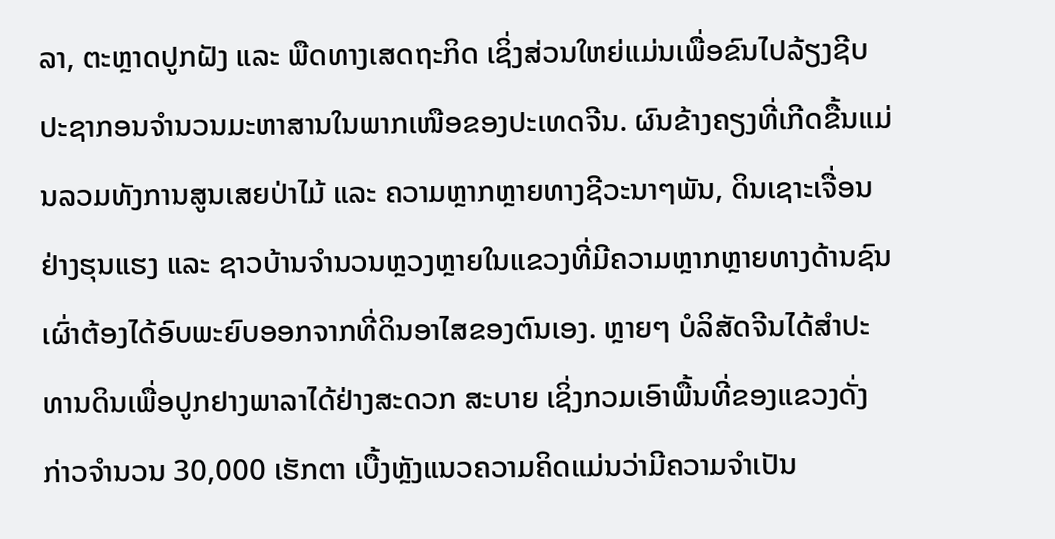ລາ, ຕະຫຼາດປູກຝັງ ແລະ ພືດທາງເສດຖະກິດ ເຊິ່ງສ່ວນໃຫຍ່ແມ່ນເພື່ອຂົນໄປລ້ຽງຊີບປະຊາກອນຈຳນວນມະຫາສານໃນພາກເໜືອຂອງປະເທດຈີນ. ຜົນຂ້າງຄຽງທີ່ເກີດຂື້ນແມ່ນລວມທັງການສູນເສຍປ່າໄມ້ ແລະ ຄວາມຫຼາກຫຼາຍທາງຊີວະນາໆພັນ, ດິນເຊາະເຈື່ອນຢ່າງຮຸນແຮງ ແລະ ຊາວບ້ານຈຳນວນຫຼວງຫຼາຍໃນແຂວງທີ່ມີຄວາມຫຼາກຫຼາຍທາງດ້ານຊົນເຜົ່າຕ້ອງໄດ້ອົບພະຍົບອອກຈາກທີ່ດິນອາໄສຂອງຕົນເອງ. ຫຼາຍໆ ບໍລິສັດຈີນໄດ້ສຳປະທານດິນເພື່ອປູກຢາງພາລາໄດ້ຢ່າງສະດວກ ສະບາຍ ເຊິ່ງກວມເອົາພື້ນທີ່ຂອງແຂວງດັ່ງກ່າວຈຳນວນ 30,000 ເຮັກຕາ ເບື້ງຫຼັງແນວຄວາມຄິດແມ່ນວ່າມີຄວາມຈຳເປັນ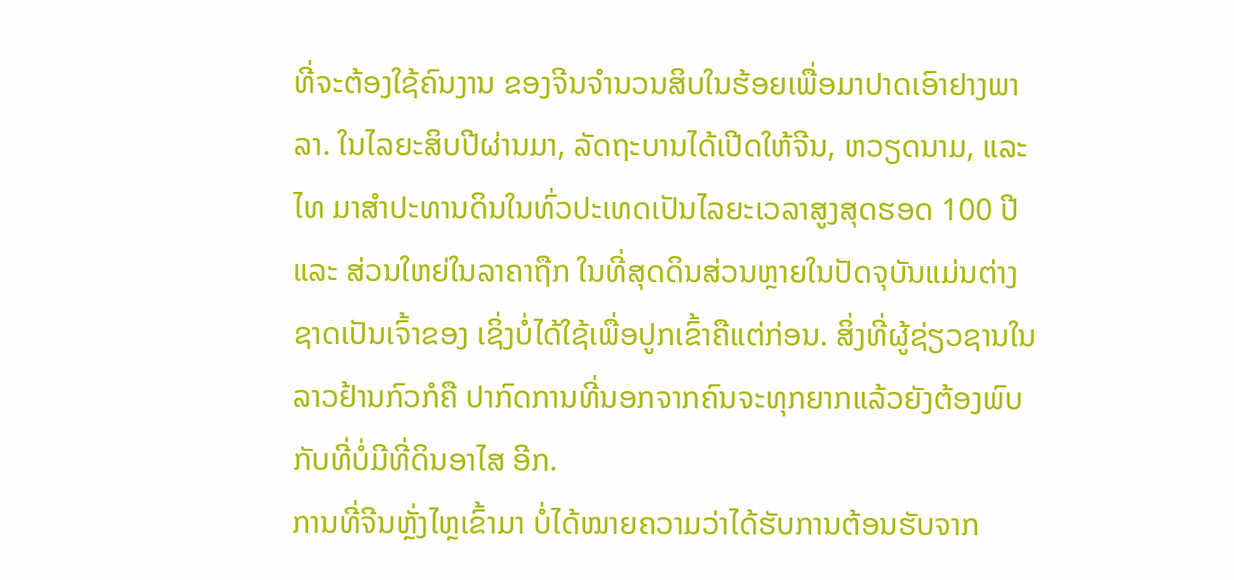ທີ່ຈະຕ້ອງໃຊ້ຄົນງານ ຂອງຈີນຈຳນວນສິບໃນຮ້ອຍເພື່ອມາປາດເອົາຢາງພາລາ. ໃນໄລຍະສິບປີຜ່ານມາ, ລັດຖະບານໄດ້ເປີດໃຫ້ຈີນ, ຫວຽດນາມ, ແລະ ໄທ ມາສຳປະທານດິນໃນທົ່ວປະເທດເປັນໄລຍະເວລາສູງສຸດຮອດ 100 ປີ ແລະ ສ່ວນໃຫຍ່ໃນລາຄາຖືກ ໃນທີ່ສຸດດິນສ່ວນຫຼາຍໃນປັດຈຸບັນແມ່ນຕ່າງຊາດເປັນເຈົ້າຂອງ ເຊິ່ງບໍ່ໄດ້ໃຊ້ເພື່ອປູກເຂົ້າຄືແຕ່ກ່ອນ. ສິ່ງທີ່ຜູ້ຊ່ຽວຊານໃນລາວຢ້ານກົວກໍຄື ປາກົດການທີ່ນອກຈາກຄົນຈະທຸກຍາກແລ້ວຍັງຕ້ອງພົບກັບທີ່ບໍ່ມີທີ່ດິນອາໄສ ອີກ.
ການທີ່ຈີນຫຼັ່ງໄຫຼເຂົ້າມາ ບໍ່ໄດ້ໝາຍຄວາມວ່າໄດ້ຮັບການຕ້ອນຮັບຈາກ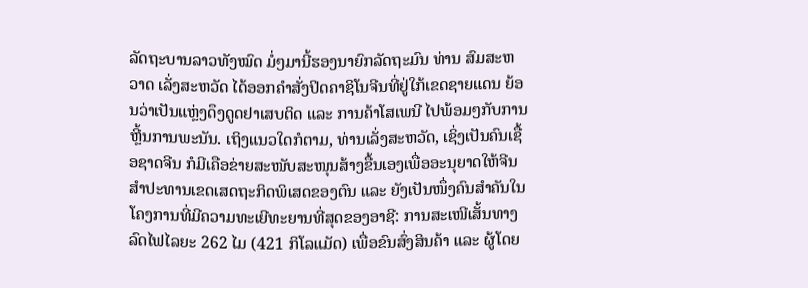ລັດຖະບານລາວທັງໝົດ ມໍ່ໆມານີ້ຮອງນາຍົກລັດຖະມົນ ທ່ານ ສົມສະຫວາດ ເລັ່ງສະຫວັດ ໄດ້ອອກຄຳສັ່ງປິດຄາຊິໂນຈີນທີ່ຢູ່ໃກ້ເຂດຊາຍແດນ ຍ້ອນວ່າເປັນແຫຼ່ງດຶງດູດຢາເສບຕິດ ແລະ ການຄ້າໂສເພນີ ໄປພ້ອມໆກັບການຫຼີ້ນການພະນັນ. ເຖິງແນວໃດກໍຕາມ, ທ່ານເລັ່ງສະຫວັດ, ເຊິ່ງເປັນຄົນເຊື້ອຊາດຈີນ ກໍມີເຄືອຂ່າຍສະໜັບສະໜຸນສ້າງຂື້ນເອງເພື່ອອະນຸຍາດໃຫ້ຈີນສຳປະທານເຂດເສດຖະກິດພິເສດຂອງຕົນ ແລະ ຍັງເປັນໜຶ່ງຄົນສຳຄັນໃນໂຄງການທີ່ມີຄວາມທະເຍີທະຍານທີ່ສຸດຂອງອາຊີ: ການສະເໜີເສັ້ນທາງລົດໄຟໄລຍະ 262 ໄມ (421 ກິໂລແມັດ) ເພື່ອຂົນສົ່ງສິນຄ້າ ແລະ ຜູ້ໂດຍ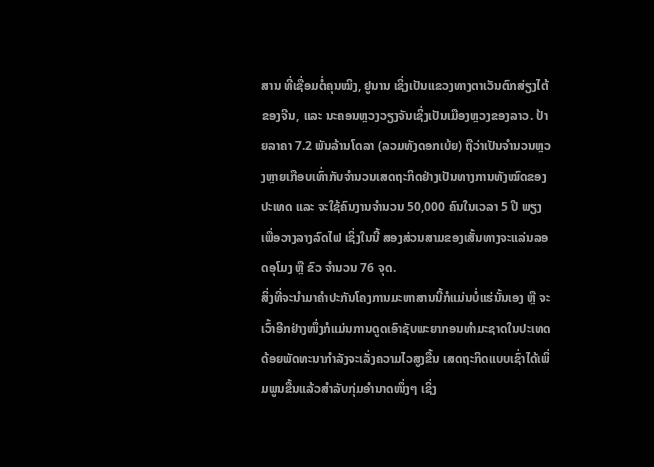ສານ ທີ່ເຊື່ອມຕໍ່ຄຸນໝິງ, ຢູນານ ເຊິ່ງເປັນແຂວງທາງຕາເວັນຕົກສ່ຽງໄຕ້ຂອງຈີນ, ແລະ ນະຄອນຫຼວງວຽງຈັນເຊິ່ງເປັນເມືອງຫຼວງຂອງລາວ. ປ້າຍລາຄາ 7.2 ພັນລ້ານໂດລາ (ລວມທັງດອກເບ້ຍ) ຖືວ່າເປັນຈຳນວນຫຼວງຫຼາຍເກືອບເທົ່າກັບຈຳນວນເສດຖະກິດຢ່າງເປັນທາງການທັງໝົດຂອງປະເທດ ແລະ ຈະໃຊ້ຄົນງານຈຳນວນ 50,000 ຄົນໃນເວລາ 5 ປີ ພຽງເພື່ອວາງລາງລົດໄຟ ເຊິ່ງໃນນີ້ ສອງສ່ວນສາມຂອງເສັ້ນທາງຈະແລ່ນລອດອຸໂມງ ຫຼື ຂົວ ຈຳນວນ 76 ຈຸດ.
ສິ່ງທີ່ຈະນຳມາຄຳປະກັນໂຄງການມະຫາສານນີ້ກໍແມ່ນບໍ່ແຮ່ນັ້ນເອງ ຫຼື ຈະເວົ້າອີກຢ່າງໜຶ່ງກໍແມ່ນການດູດເອົາຊັບພະຍາກອນທຳມະຊາດໃນປະເທດດ້ອຍພັດທະນາກຳລັງຈະເລັ່ງຄວາມໄວສູງຂື້ນ ເສດຖະກິດແບບເຊົ່າໄດ້ເພິ່ມພູນຂື້ນແລ້ວສຳລັບກຸ່ມອຳນາດໜຶ່ງໆ ເຊິ່ງ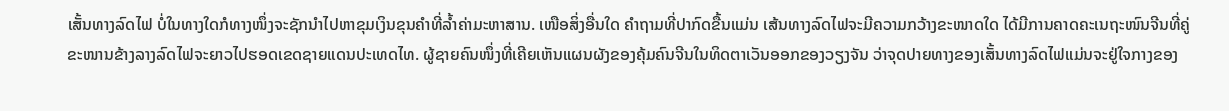ເສັ້ນທາງລົດໄຟ ບໍ່ໃນທາງໃດກໍທາງໜຶ່ງຈະຊັກນຳໄປຫາຂຸມເງິນຂຸນຄຳທີ່ລ້ຳຄ່າມະຫາສານ. ເໜືອສິ່ງອື່ນໃດ ຄຳຖາມທີ່ປາກົດຂື້ນແມ່ນ ເສ້ນທາງລົດໄຟຈະມີຄວາມກວ້າງຂະໜາດໃດ ໄດ້ມີການຄາດຄະເນຖະໜົນຈີນທີ່ຄູ່ຂະໜານຂ້າງລາງລົດໄຟຈະຍາວໄປຮອດເຂດຊາຍແດນປະເທດໄທ. ຜູ້ຊາຍຄົນໜຶ່ງທີ່ເຄີຍເຫັນແຜນຜັງຂອງຄຸ້ມຄົນຈີນໃນທິດຕາເວັນອອກຂອງວຽງຈັນ ວ່າຈຸດປາຍທາງຂອງເສັ້ນທາງລົດໄຟແມ່ນຈະຢູ່ໃຈກາງຂອງ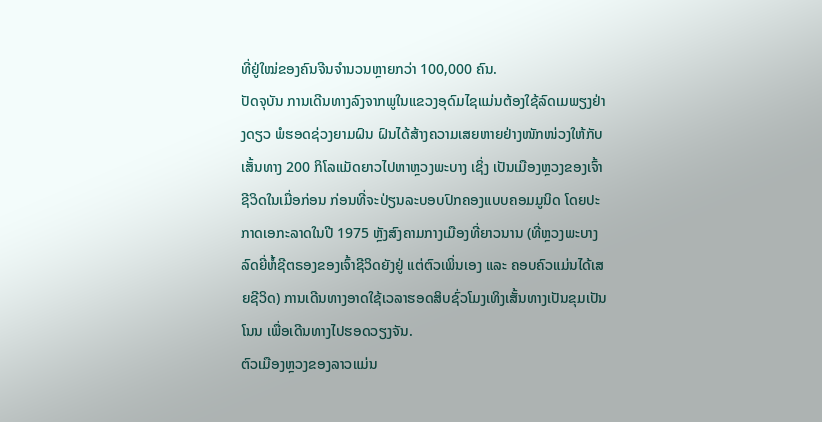ທີ່ຢູ່ໃໝ່ຂອງຄົນຈີນຈຳນວນຫຼາຍກວ່າ 100,000 ຄົນ.
ປັດຈຸບັນ ການເດີນທາງລົງຈາກພູໃນແຂວງອຸດົມໄຊແມ່ນຕ້ອງໃຊ້ລົດເມພຽງຢ່າງດຽວ ພໍຮອດຊ່ວງຍາມຝົນ ຝົນໄດ້ສ້າງຄວາມເສຍຫາຍຢ່າງໜັກໜ່ວງໃຫ້ກັບເສັ້ນທາງ 200 ກິໂລແມັດຍາວໄປຫາຫຼວງພະບາງ ເຊິ່ງ ເປັນເມືອງຫຼວງຂອງເຈົ້າຊີວິດໃນເມື່ອກ່ອນ ກ່ອນທີ່ຈະປ່ຽນລະບອບປົກຄອງແບບຄອມມູນິດ ໂດຍປະກາດເອກະລາດໃນປີ 1975 ຫຼັງສົງຄາມກາງເມືອງທີ່ຍາວນານ (ທີ່ຫຼວງພະບາງ ລົດຍີ່ຫໍ້ຊີຕຣອງຂອງເຈົ້າຊີວິດຍັງຢູ່ ແຕ່ຕົວເພິ່ນເອງ ແລະ ຄອບຄົວແມ່ນໄດ້ເສຍຊີວິດ) ການເດີນທາງອາດໃຊ້ເວລາຮອດສິບຊົ່ວໂມງເທິງເສັ້ນທາງເປັນຂຸມເປັນໂນນ ເພື່ອເດີນທາງໄປຮອດວຽງຈັນ.
ຕົວເມືອງຫຼວງຂອງລາວແມ່ນ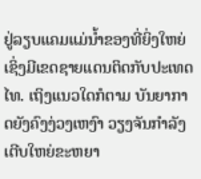ຢູ່ລຽບແຄມແມ່ນ້ຳຂອງທີ່ຍິ່ງໃຫຍ່ ເຊິ່ງມີເຂດຊາຍແດນຕິດກັບປະເທດໄທ. ເຖິງແນວໃດກໍຕາມ ບັນຍາກາດຍັງຄົງງ່ວງເຫງົາ ວຽງຈັນກຳລັງເຕີບໃຫຍ່ຂະຫຍາ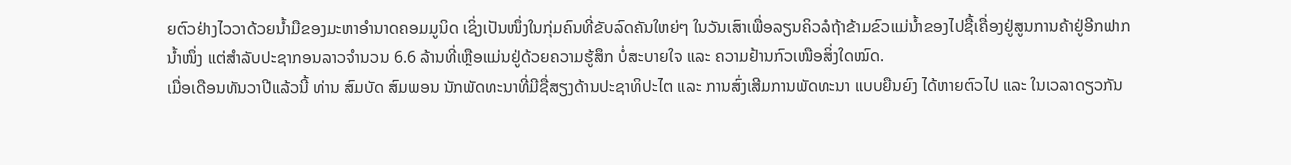ຍຕົວຢ່າງໄວວາດ້ວຍນ້ຳມືຂອງມະຫາອຳນາດຄອມມູນິດ ເຊິ່ງເປັນໜຶ່ງໃນກຸ່ມຄົນທີ່ຂັບລົດຄັນໃຫຍ່ໆ ໃນວັນເສົາເພື່ອລຽນຄິວລໍຖ້າຂ້າມຂົວແມ່ນ້ຳຂອງໄປຊື້ເຄື່ອງຢູ່ສູນການຄ້າຢູ່ອີກຟາກນ້ຳໜຶ່ງ ແຕ່ສຳລັບປະຊາກອນລາວຈຳນວນ 6.6 ລ້ານທີ່ເຫຼືອແມ່ນຢູ່ດ້ວຍຄວາມຮູ້ສຶກ ບໍ່ສະບາຍໃຈ ແລະ ຄວາມຢ້ານກົວເໜືອສິ່ງໃດໝົດ.
ເມື່ອເດືອນທັນວາປີແລ້ວນີ້ ທ່ານ ສົມບັດ ສົມພອນ ນັກພັດທະນາທີ່ມີຊື່ສຽງດ້ານປະຊາທິປະໄຕ ແລະ ການສົ່ງເສີມການພັດທະນາ ແບບຍືນຍົງ ໄດ້ຫາຍຕົວໄປ ແລະ ໃນເວລາດຽວກັນ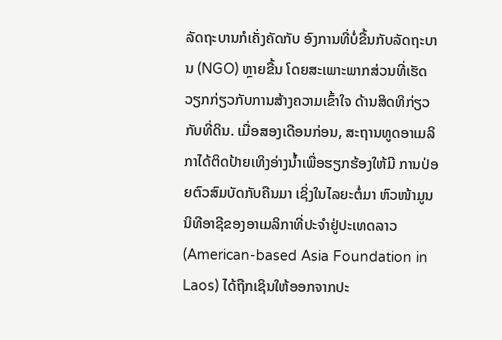ລັດຖະບານກໍເຄັ່ງຄັດກັບ ອົງການທີ່ບໍ່ຂື້ນກັບລັດຖະບານ (NGO) ຫຼາຍຂື້ນ ໂດຍສະເພາະພາກສ່ວນທີ່ເຮັດວຽກກ່ຽວກັບການສ້າງຄວາມເຂົ້າໃຈ ດ້ານສິດທິກ່ຽວກັບທີ່ດິນ. ເມື່ອສອງເດືອນກ່ອນ, ສະຖານທູດອາເມລິກາໄດ້ຕິດປ້າຍເທິງອ່າງນ້ຳເພື່ອຮຽກຮ້ອງໃຫ້ມີ ການປ່ອຍຕົວສົມບັດກັບຄືນມາ ເຊິ່ງໃນໄລຍະຕໍ່ມາ ຫົວໜ້າມູນນິທີອາຊີຂອງອາເມລິກາທີ່ປະຈຳຢູ່ປະເທດລາວ (American-based Asia Foundation in Laos) ໄດ້ຖືກເຊິນໃຫ້ອອກຈາກປະ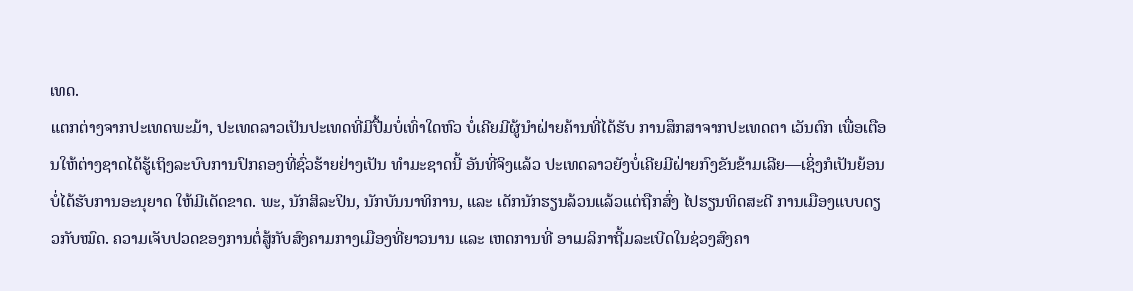ເທດ.
ແຕກຕ່າງຈາກປະເທດພະມ້າ, ປະເທດລາວເປັນປະເທດທີ່ມີປື້ມບໍ່ເທົ່າໃດຫົວ ບໍ່ເຄີຍມີຜູ້ນຳຝ່າຍຄ້ານທີ່ໄດ້ຮັບ ການສຶກສາຈາກປະເທດຕາ ເວັນຕົກ ເພື່ອເຕືອນໃຫ້ຕ່າງຊາດໄດ້ຮູ້ເຖິງລະບົບການປົກຄອງທີ່ຊົ່ວຮ້າຍຢ່າງເປັນ ທຳມະຊາດນີ້ ອັນທີ່ຈິງແລ້ວ ປະເທດລາວຍັງບໍ່ເຄີຍມີຝ່າຍກົງຂັນຂ້າມເລີຍ—ເຊິ່ງກໍເປັນຍ້ອນບໍ່ໄດ້ຮັບການອະນຸຍາດ ໃຫ້ມີເດັດຂາດ. ພະ, ນັກສິລະປິນ, ນັກບັນນາທິການ, ແລະ ເດັກນັກຮຽນລ້ວນແລ້ວແຕ່ຖືກສົ່ງ ໄປຮຽນທິດສະດີ ການເມືອງແບບດຽວກັບໝົດ. ຄວາມເຈັບປວດຂອງການຕໍ່ສູ້ກັບສົງຄາມກາງເມືອງທີ່ຍາວນານ ແລະ ເຫດການທີ່ ອາເມລິກາຖີ້ມລະເບີດໃນຊ່ວງສົງຄາ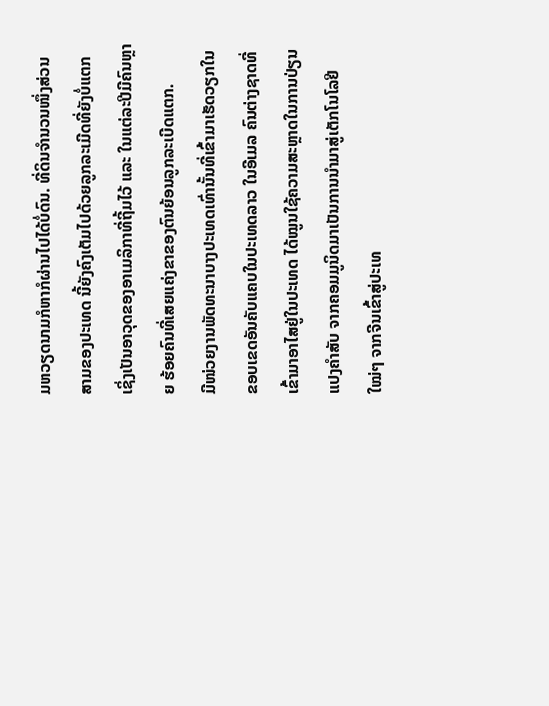ມຫວຽດນາມກໍຫາກໍຜ່ານໄປໄດ້ບໍ່ດົນ. ທີ່ດິນຈຳນວນໜຶ່ງສ່ວນສາມຂອງປະເທດ ນີ້ຍັງຄົງເຕັມໄປດ້ວຍລູກລະເມີດທີ່ຍັງບໍ່ແຕກ ເຊິ່ງເປັນອາວຸດຂອງອາເມລິກາທີ່ຖີ້ມໄວ້ ແລະ ໃນແຕ່ລະປີມີຄົນຫຼາຍ ຮ້ອຍຄົນທີ່ເສຍແຄ່ງຂາຂອງຕົນຍ້ອນລູກລະເບີດແຕກ.
ມີໜ່ວຍງານພັດທະນາບາງປະເທດເທົ່ານັ້ນທີ່ເຂົ້າມາເຮັດວຽກໃນຂອບເຂດອັນຄັບແຄບໃນປະເທດລາວ ໃນອີເມລ ຄົນຕ່າງຊາດທີ່ເຂົ້າມາອາໄສຢູ່ໃນປະເທດ ໄດ້ໝູນໃຊ້ຄວາມສະຫຼາດໃນການປ່ຽນແປງຄຳສັບ ຈາກຄອມມູນິດມາເປັນການນຳມາສູ່ເຕັກໂນໂລຢີໃໝ່ໆ ຈາກຈີນເຂົ້າສູ່ປະເທ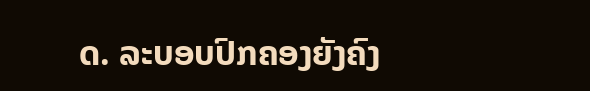ດ. ລະບອບປົກຄອງຍັງຄົງ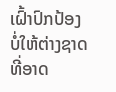ເຝົ້າປົກປ້ອງບໍ່ໃຫ້ຕ່າງຊາດທີ່ອາດ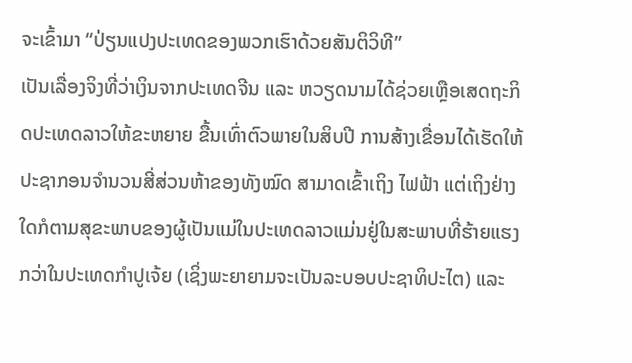ຈະເຂົ້າມາ “ປ່ຽນແປງປະເທດຂອງພວກເຮົາດ້ວຍສັນຕິວິທີ”
ເປັນເລື່ອງຈິງທີ່ວ່າເງິນຈາກປະເທດຈີນ ແລະ ຫວຽດນາມໄດ້ຊ່ວຍເຫຼືອເສດຖະກິດປະເທດລາວໃຫ້ຂະຫຍາຍ ຂື້ນເທົ່າຕົວພາຍໃນສິບປີ ການສ້າງເຂື່ອນໄດ້ເຮັດໃຫ້ປະຊາກອນຈຳນວນສີ່ສ່ວນຫ້າຂອງທັງໝົດ ສາມາດເຂົ້າເຖິງ ໄຟຟ້າ ແຕ່ເຖິງຢ່າງໃດກໍຕາມສຸຂະພາບຂອງຜູ້ເປັນແມ່ໃນປະເທດລາວແມ່ນຢູ່ໃນສະພາບທີ່ຮ້າຍແຮງກວ່າໃນປະເທດກຳປູເຈ້ຍ (ເຊິ່ງພະຍາຍາມຈະເປັນລະບອບປະຊາທິປະໄຕ) ແລະ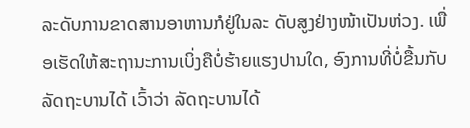ລະດັບການຂາດສານອາຫານກໍຢູ່ໃນລະ ດັບສູງຢ່າງໜ້າເປັນຫ່ວງ. ເພື່ອເຮັດໃຫ້ສະຖານະການເບິ່ງຄືບໍ່ຮ້າຍແຮງປານໃດ, ອົງການທີ່ບໍ່ຂື້ນກັບລັດຖະບານໄດ້ ເວົ້າວ່າ ລັດຖະບານໄດ້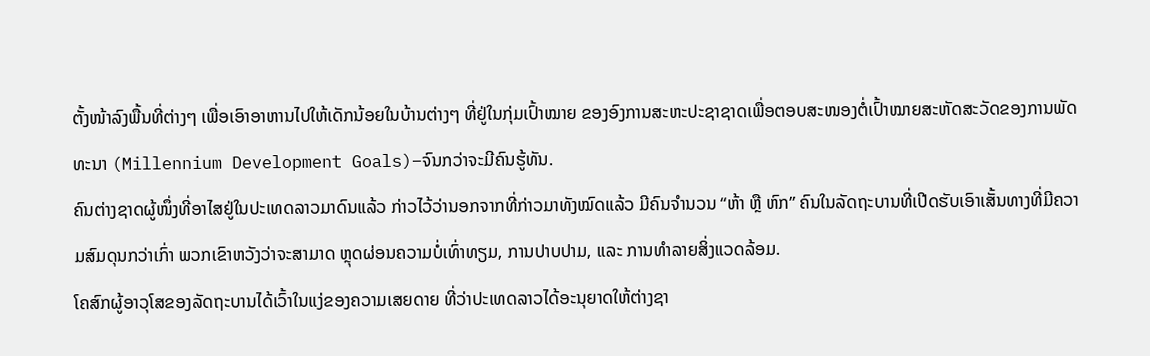ຕັ້ງໜ້າລົງພື້ນທີ່ຕ່າງໆ ເພື່ອເອົາອາຫານໄປໃຫ້ເດັກນ້ອຍໃນບ້ານຕ່າງໆ ທີ່ຢູ່ໃນກຸ່ມເປົ້າໝາຍ ຂອງອົງການສະຫະປະຊາຊາດເພື່ອຕອບສະໜອງຕໍ່ເປົ້າໝາຍສະຫັດສະວັດຂອງການພັດທະນາ (Millennium Development Goals)–ຈົນກວ່າຈະມີຄົນຮູ້ທັນ.
ຄົນຕ່າງຊາດຜູ້ໜຶ່ງທີ່ອາໄສຢູ່ໃນປະເທດລາວມາດົນແລ້ວ ກ່າວໄວ້ວ່ານອກຈາກທີ່ກ່າວມາທັງໝົດແລ້ວ ມີຄົນຈຳນວນ “ຫ້າ ຫຼື ຫົກ” ຄົນໃນລັດຖະບານທີ່ເປີດຮັບເອົາເສັ້ນທາງທີ່ມີຄວາມສົມດຸນກວ່າເກົ່າ ພວກເຂົາຫວັງວ່າຈະສາມາດ ຫຼຸດຜ່ອນຄວາມບໍ່ເທົ່າທຽມ, ການປາບປາມ, ແລະ ການທຳລາຍສິ່ງແວດລ້ອມ.
ໂຄສົກຜູ້ອາວຸໂສຂອງລັດຖະບານໄດ້ເວົ້າໃນແງ່ຂອງຄວາມເສຍດາຍ ທີ່ວ່າປະເທດລາວໄດ້ອະນຸຍາດໃຫ້ຕ່າງຊາ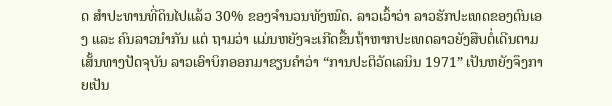ດ ສຳປະທານທີ່ດິນໄປແລ້ວ 30% ຂອງຈຳນວນທັງໝົດ. ລາວເວົ້າວ່າ ລາວຮັກປະເທດຂອງຕົນເອງ ແລະ ຄົນລາວນຳກັນ ແຕ່ ຖາມວ່າ ແມ່ນຫຍັງຈະເກີດຂື້ນຖ້າຫາກປະເທດລາວຍັງສືບຕໍ່ເດີນຕາມເສັ້ນທາງປັດຈຸບັນ ລາວເອົາບິກອອກມາຂຽນຄຳວ່າ “ການປະຕິວັດເລນິນ 1971” ເປັນຫຍັງຈຶງກາຍເປັນ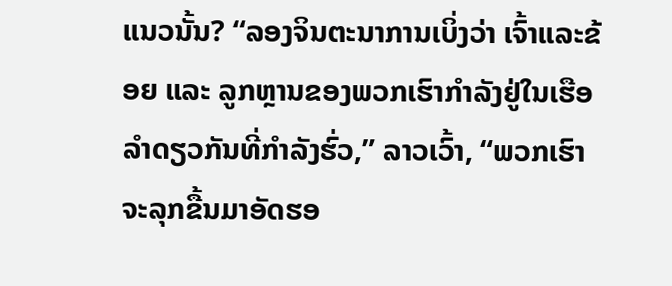ແນວນັ້ນ? “ລອງຈິນຕະນາການເບິ່ງວ່າ ເຈົ້າແລະຂ້ອຍ ແລະ ລູກຫຼານຂອງພວກເຮົາກຳລັງຢູ່ໃນເຮືອລຳດຽວກັນທີ່ກຳລັງຮົ່ວ,” ລາວເວົ້າ, “ພວກເຮົາຈະລຸກຂື້ນມາອັດຮອ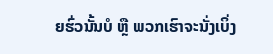ຍຮົ່ວນັ້ນບໍ ຫຼື ພວກເຮົາຈະນັ່ງເບິ່ງ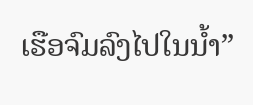ເຮືອຈົມລົງໄປໃນນ້ຳ”